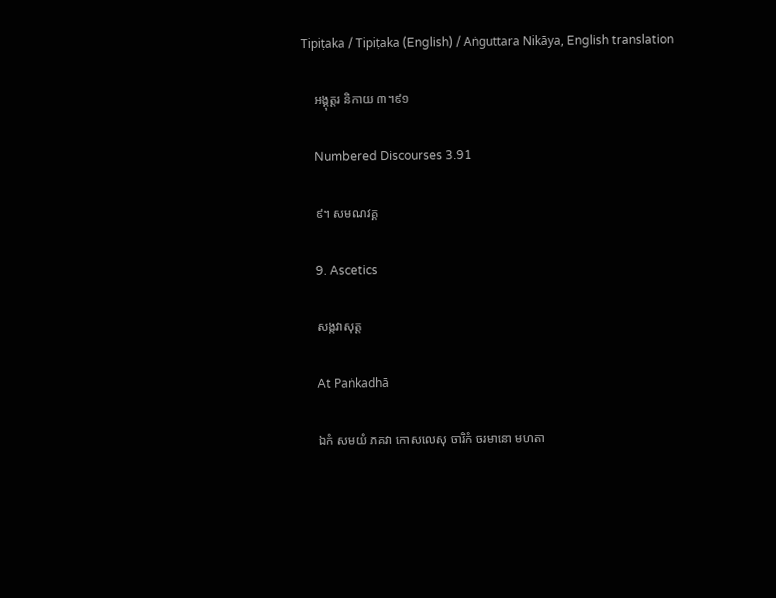Tipiṭaka / Tipiṭaka (English) / Aṅguttara Nikāya, English translation

    អង្គុត្តរ និកាយ ៣។៩១

    Numbered Discourses 3.91

    ៩។ សមណវគ្គ

    9. Ascetics

    សង្កវាសុត្ត

    At Paṅkadhā

    ឯកំ សមយំ ភគវា កោសលេសុ ចារិកំ ចរមានោ មហតា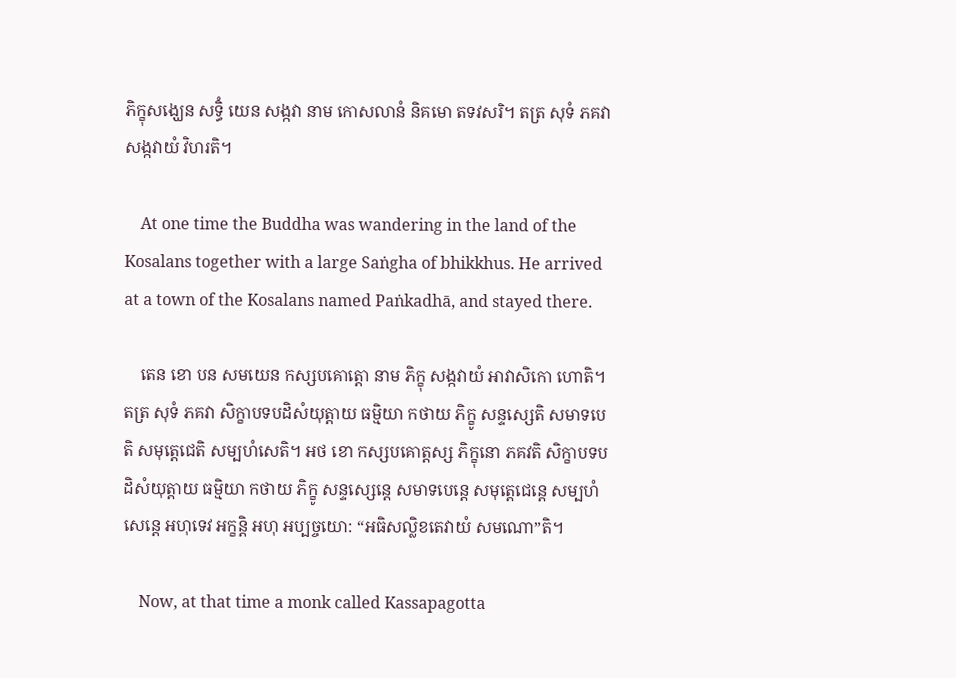ភិក្ខុសង្ឃេន សទ្ធិំ យេន សង្កវា នាម កោសលានំ និគមោ តទវសរិ។ តត្រ សុទំ ភគវា សង្កវាយំ វិហរតិ។

    At one time the Buddha was wandering in the land of the Kosalans together with a large Saṅgha of bhikkhus. He arrived at a town of the Kosalans named Paṅkadhā, and stayed there.

    តេន ខោ បន សមយេន កស្សបគោត្តោ នាម ភិក្ខុ សង្កវាយំ អាវាសិកោ ហោតិ។ តត្រ សុទំ ភគវា សិក្ខាបទបដិសំយុត្តាយ ធម្មិយា កថាយ ភិក្ខូ សន្ទស្សេតិ សមាទបេតិ សមុត្តេជេតិ សម្បហំសេតិ។ អថ ខោ កស្សបគោត្តស្ស ភិក្ខុនោ ភគវតិ សិក្ខាបទបដិសំយុត្តាយ ធម្មិយា កថាយ ភិក្ខូ សន្ទស្សេន្តេ សមាទបេន្តេ សមុត្តេជេន្តេ សម្បហំសេន្តេ អហុទេវ អក្ខន្តិ អហុ អប្បច្ចយោ: “អធិសល្លិខតេវាយំ សមណោ”តិ។

    Now, at that time a monk called Kassapagotta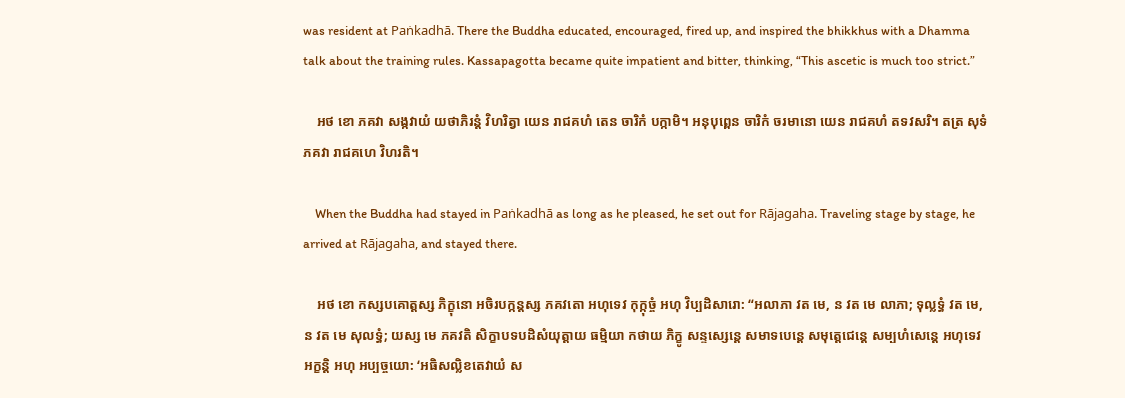was resident at Paṅkadhā. There the Buddha educated, encouraged, fired up, and inspired the bhikkhus with a Dhamma talk about the training rules. Kassapagotta became quite impatient and bitter, thinking, “This ascetic is much too strict.”

    អថ ខោ ភគវា សង្កវាយំ យថាភិរន្តំ វិហរិត្វា យេន រាជគហំ តេន ចារិកំ បក្កាមិ។ អនុបុព្ពេន ចារិកំ ចរមានោ យេន រាជគហំ តទវសរិ។ តត្រ សុទំ ភគវា រាជគហេ វិហរតិ។

    When the Buddha had stayed in Paṅkadhā as long as he pleased, he set out for Rājagaha. Traveling stage by stage, he arrived at Rājagaha, and stayed there.

    អថ ខោ កស្សបគោត្តស្ស ភិក្ខុនោ អចិរបក្កន្តស្ស ភគវតោ អហុទេវ កុក្កុច្ចំ អហុ វិប្បដិសារោ: “អលាភា វត មេ, ន វត មេ លាភា; ទុល្លទ្ធំ វត មេ, ន វត មេ សុលទ្ធំ; យស្ស មេ ភគវតិ សិក្ខាបទបដិសំយុត្តាយ ធម្មិយា កថាយ ភិក្ខូ សន្ទស្សេន្តេ សមាទបេន្តេ សមុត្តេជេន្តេ សម្បហំសេន្តេ អហុទេវ អក្ខន្តិ អហុ អប្បច្ចយោ: ‘អធិសល្លិខតេវាយំ ស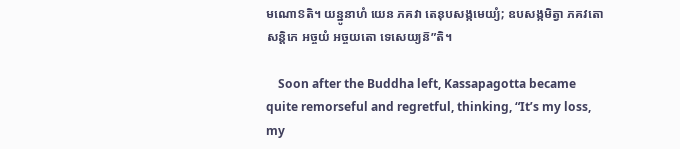មណោៜតិ។ យន្នូនាហំ យេន ភគវា តេនុបសង្កមេយ្យំ; ឧបសង្កមិត្វា ភគវតោ សន្តិកេ អច្ចយំ អច្ចយតោ ទេសេយ្យន៑”តិ។

    Soon after the Buddha left, Kassapagotta became quite remorseful and regretful, thinking, “It’s my loss, my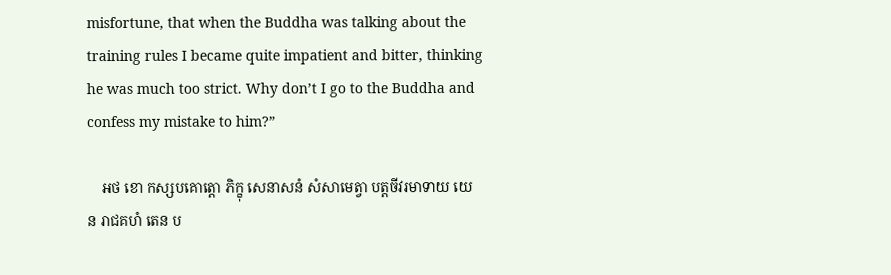misfortune, that when the Buddha was talking about the training rules I became quite impatient and bitter, thinking he was much too strict. Why don’t I go to the Buddha and confess my mistake to him?”

    អថ ខោ កស្សបគោត្តោ ភិក្ខុ សេនាសនំ សំសាមេត្វា បត្តចីវរមាទាយ យេន រាជគហំ តេន ប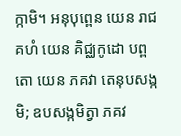ក្កាមិ។ អនុបុព្ពេន យេន រាជគហំ យេន គិជ្ឈកូដោ បព្ពតោ យេន ភគវា តេនុបសង្កមិ; ឧបសង្កមិត្វា ភគវ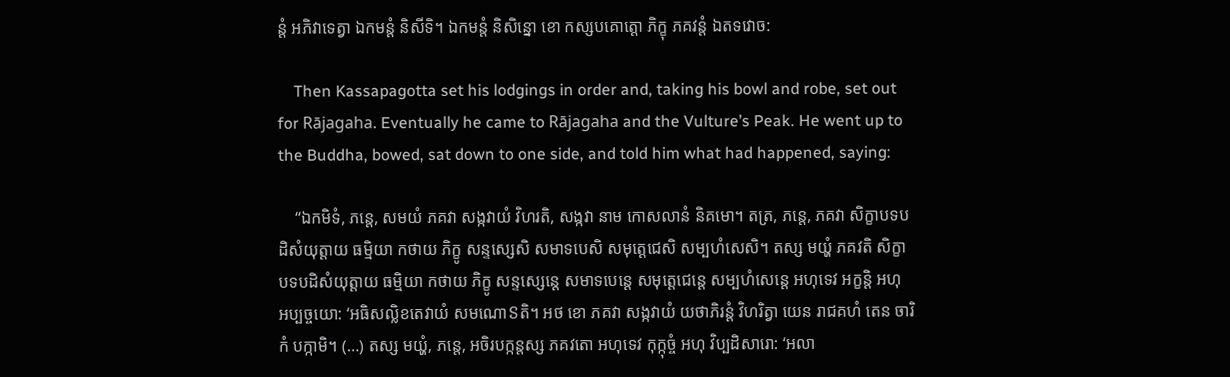ន្តំ អភិវាទេត្វា ឯកមន្តំ និសីទិ។ ឯកមន្តំ និសិន្នោ ខោ កស្សបគោត្តោ ភិក្ខុ ភគវន្តំ ឯតទវោច:

    Then Kassapagotta set his lodgings in order and, taking his bowl and robe, set out for Rājagaha. Eventually he came to Rājagaha and the Vulture’s Peak. He went up to the Buddha, bowed, sat down to one side, and told him what had happened, saying:

    “ឯកមិទំ, ភន្តេ, សមយំ ភគវា សង្កវាយំ វិហរតិ, សង្កវា នាម កោសលានំ និគមោ។ តត្រ, ភន្តេ, ភគវា សិក្ខាបទបដិសំយុត្តាយ ធម្មិយា កថាយ ភិក្ខូ សន្ទស្សេសិ សមាទបេសិ សមុត្តេជេសិ សម្បហំសេសិ។ តស្ស មយ្ហំ ភគវតិ សិក្ខាបទបដិសំយុត្តាយ ធម្មិយា កថាយ ភិក្ខូ សន្ទស្សេន្តេ សមាទបេន្តេ សមុត្តេជេន្តេ សម្បហំសេន្តេ អហុទេវ អក្ខន្តិ អហុ អប្បច្ចយោ: ‘អធិសល្លិខតេវាយំ សមណោៜតិ។ អថ ខោ ភគវា សង្កវាយំ យថាភិរន្តំ វិហរិត្វា យេន រាជគហំ តេន ចារិកំ បក្កាមិ។ (…) តស្ស មយ្ហំ, ភន្តេ, អចិរបក្កន្តស្ស ភគវតោ អហុទេវ កុក្កុច្ចំ អហុ វិប្បដិសារោ: ‘អលា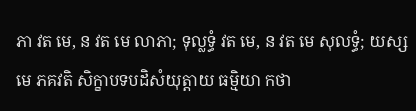ភា វត មេ, ន វត មេ លាភា; ទុល្លទ្ធំ វត មេ, ន វត មេ សុលទ្ធំ; យស្ស មេ ភគវតិ សិក្ខាបទបដិសំយុត្តាយ ធម្មិយា កថា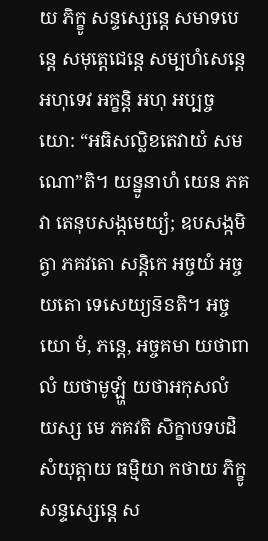យ ភិក្ខូ សន្ទស្សេន្តេ សមាទបេន្តេ សមុត្តេជេន្តេ សម្បហំសេន្តេ អហុទេវ អក្ខន្តិ អហុ អប្បច្ចយោ: “អធិសល្លិខតេវាយំ សមណោ”តិ។ យន្នូនាហំ យេន ភគវា តេនុបសង្កមេយ្យំ; ឧបសង្កមិត្វា ភគវតោ សន្តិកេ អច្ចយំ អច្ចយតោ ទេសេយ្យន៑ៜតិ។ អច្ចយោ មំ, ភន្តេ, អច្ចគមា យថាពាលំ យថាមូឡ្ហំ យថាអកុសលំ យស្ស មេ ភគវតិ សិក្ខាបទបដិសំយុត្តាយ ធម្មិយា កថាយ ភិក្ខូ សន្ទស្សេន្តេ ស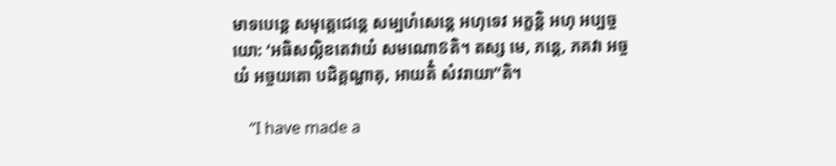មាទបេន្តេ សមុត្តេជេន្តេ សម្បហំសេន្តេ អហុទេវ អក្ខន្តិ អហុ អប្បច្ចយោ: ‘អធិសល្លិខតេវាយំ សមណោៜតិ។ តស្ស មេ, ភន្តេ, ភគវា អច្ចយំ អច្ចយតោ បដិគ្គណ្ហាតុ, អាយតិំ សំវរាយា”តិ។

    “I have made a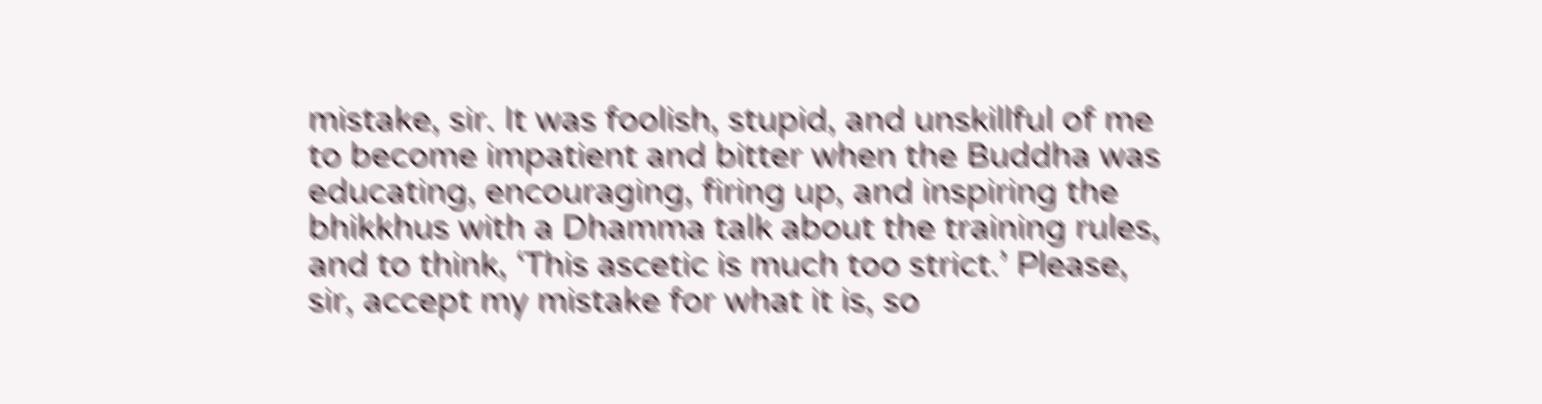mistake, sir. It was foolish, stupid, and unskillful of me to become impatient and bitter when the Buddha was educating, encouraging, firing up, and inspiring the bhikkhus with a Dhamma talk about the training rules, and to think, ‘This ascetic is much too strict.’ Please, sir, accept my mistake for what it is, so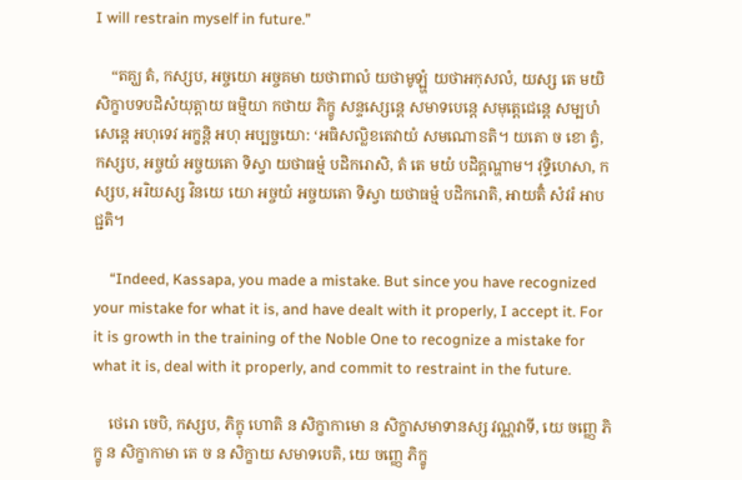I will restrain myself in future.”

    “តគ្ឃ តំ, កស្សប, អច្ចយោ អច្ចគមា យថាពាលំ យថាមូឡ្ហំ យថាអកុសលំ, យស្ស តេ មយិ សិក្ខាបទបដិសំយុត្តាយ ធម្មិយា កថាយ ភិក្ខូ សន្ទស្សេន្តេ សមាទបេន្តេ សមុត្តេជេន្តេ សម្បហំសេន្តេ អហុទេវ អក្ខន្តិ អហុ អប្បច្ចយោ: ‘អធិសល្លិខតេវាយំ សមណោៜតិ។ យតោ ច ខោ ត្វំ, កស្សប, អច្ចយំ អច្ចយតោ ទិស្វា យថាធម្មំ បដិករោសិ, តំ តេ មយំ បដិគ្គណ្ហាម។ វុទ្ធិហេសា, កស្សប, អរិយស្ស វិនយេ យោ អច្ចយំ អច្ចយតោ ទិស្វា យថាធម្មំ បដិករោតិ, អាយតិំ សំវរំ អាបជ្ជតិ។

    “Indeed, Kassapa, you made a mistake. But since you have recognized your mistake for what it is, and have dealt with it properly, I accept it. For it is growth in the training of the Noble One to recognize a mistake for what it is, deal with it properly, and commit to restraint in the future.

    ថេរោ ចេបិ, កស្សប, ភិក្ខុ ហោតិ ន សិក្ខាកាមោ ន សិក្ខាសមាទានស្ស វណ្ណវាទី, យេ ចញ្ញេ ភិក្ខូ ន សិក្ខាកាមា តេ ច ន សិក្ខាយ សមាទបេតិ, យេ ចញ្ញេ ភិក្ខូ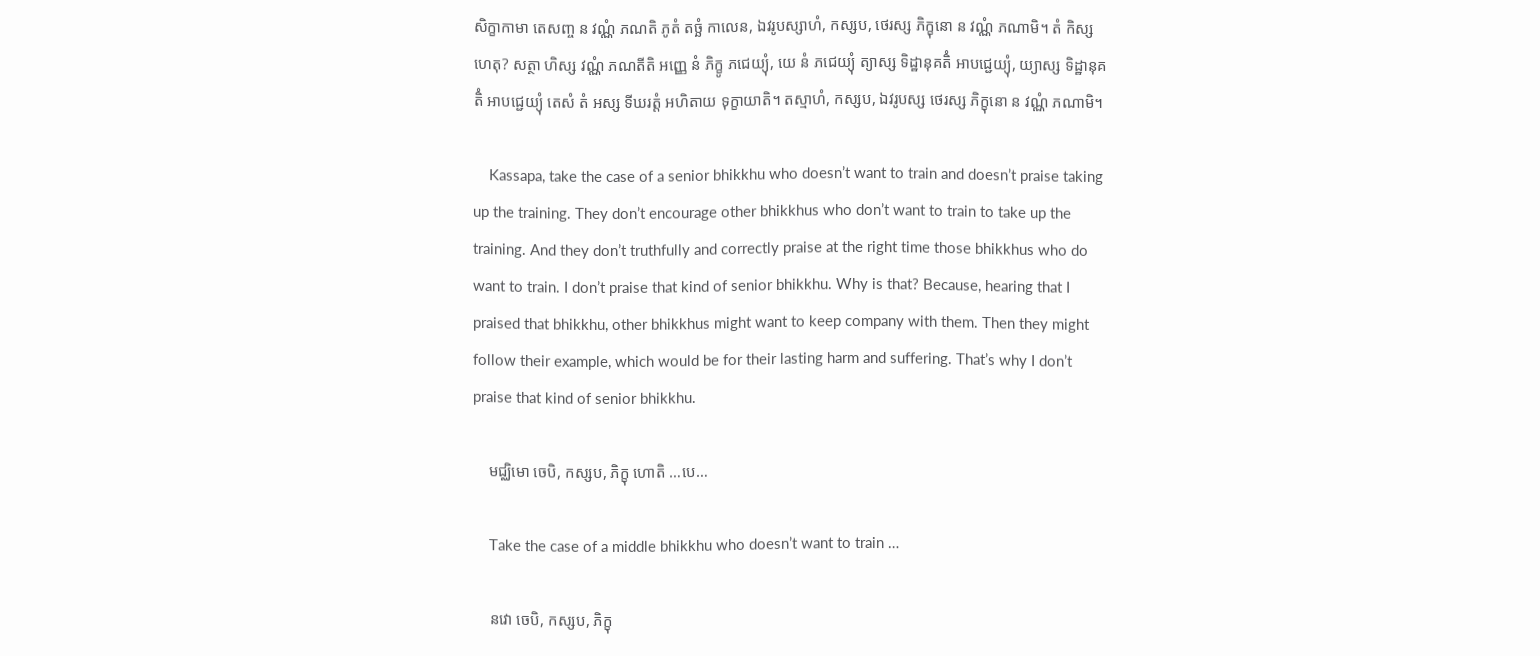សិក្ខាកាមា តេសញ្ច ន វណ្ណំ ភណតិ ភូតំ តច្ឆំ កាលេន, ឯវរូបស្សាហំ, កស្សប, ថេរស្ស ភិក្ខុនោ ន វណ្ណំ ភណាមិ។ តំ កិស្ស ហេតុ? សត្ថា ហិស្ស វណ្ណំ ភណតីតិ អញ្ញេ នំ ភិក្ខូ ភជេយ្យុំ, យេ នំ ភជេយ្យុំ ត្យាស្ស ទិដ្ឋានុគតិំ អាបជ្ជេយ្យុំ, យ្យាស្ស ទិដ្ឋានុគតិំ អាបជ្ជេយ្យុំ តេសំ តំ អស្ស ទីឃរត្តំ អហិតាយ ទុក្ខាយាតិ។ តស្មាហំ, កស្សប, ឯវរូបស្ស ថេរស្ស ភិក្ខុនោ ន វណ្ណំ ភណាមិ។

    Kassapa, take the case of a senior bhikkhu who doesn’t want to train and doesn’t praise taking up the training. They don’t encourage other bhikkhus who don’t want to train to take up the training. And they don’t truthfully and correctly praise at the right time those bhikkhus who do want to train. I don’t praise that kind of senior bhikkhu. Why is that? Because, hearing that I praised that bhikkhu, other bhikkhus might want to keep company with them. Then they might follow their example, which would be for their lasting harm and suffering. That’s why I don’t praise that kind of senior bhikkhu.

    មជ្ឈិមោ ចេបិ, កស្សប, ភិក្ខុ ហោតិ …បេ…

    Take the case of a middle bhikkhu who doesn’t want to train …

    នវោ ចេបិ, កស្សប, ភិក្ខុ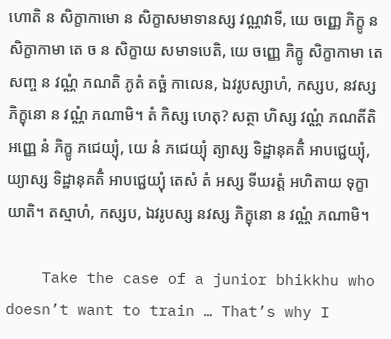ហោតិ ន សិក្ខាកាមោ ន សិក្ខាសមាទានស្ស វណ្ណវាទី, យេ ចញ្ញេ ភិក្ខូ ន សិក្ខាកាមា តេ ច ន សិក្ខាយ សមាទបេតិ, យេ ចញ្ញេ ភិក្ខូ សិក្ខាកាមា តេសញ្ច ន វណ្ណំ ភណតិ ភូតំ តច្ឆំ កាលេន, ឯវរូបស្សាហំ, កស្សប, នវស្ស ភិក្ខុនោ ន វណ្ណំ ភណាមិ។ តំ កិស្ស ហេតុ? សត្ថា ហិស្ស វណ្ណំ ភណតីតិ អញ្ញេ នំ ភិក្ខូ ភជេយ្យុំ, យេ នំ ភជេយ្យុំ ត្យាស្ស ទិដ្ឋានុគតិំ អាបជ្ជេយ្យុំ, យ្យាស្ស ទិដ្ឋានុគតិំ អាបជ្ជេយ្យុំ តេសំ តំ អស្ស ទីឃរត្តំ អហិតាយ ទុក្ខាយាតិ។ តស្មាហំ, កស្សប, ឯវរូបស្ស នវស្ស ភិក្ខុនោ ន វណ្ណំ ភណាមិ។

    Take the case of a junior bhikkhu who doesn’t want to train … That’s why I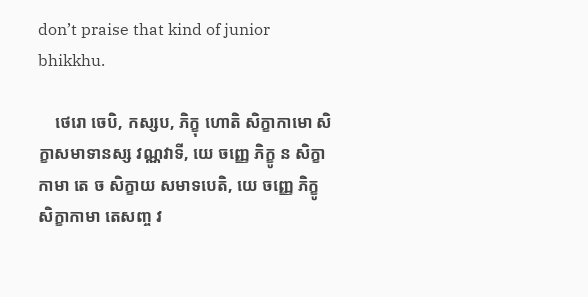don’t praise that kind of junior bhikkhu.

    ថេរោ ចេបិ, កស្សប, ភិក្ខុ ហោតិ សិក្ខាកាមោ សិក្ខាសមាទានស្ស វណ្ណវាទី, យេ ចញ្ញេ ភិក្ខូ ន សិក្ខាកាមា តេ ច សិក្ខាយ សមាទបេតិ, យេ ចញ្ញេ ភិក្ខូ សិក្ខាកាមា តេសញ្ច វ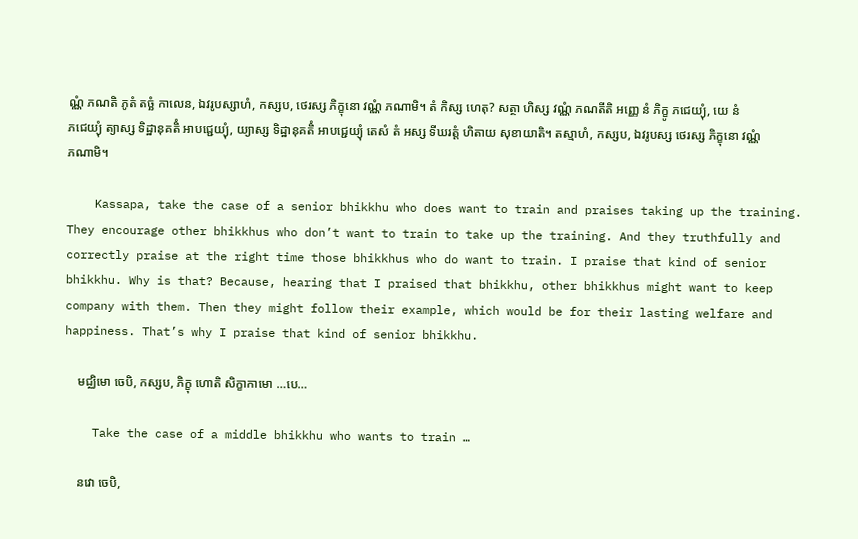ណ្ណំ ភណតិ ភូតំ តច្ឆំ កាលេន, ឯវរូបស្សាហំ, កស្សប, ថេរស្ស ភិក្ខុនោ វណ្ណំ ភណាមិ។ តំ កិស្ស ហេតុ? សត្ថា ហិស្ស វណ្ណំ ភណតីតិ អញ្ញេ នំ ភិក្ខូ ភជេយ្យុំ, យេ នំ ភជេយ្យុំ ត្យាស្ស ទិដ្ឋានុគតិំ អាបជ្ជេយ្យុំ, យ្យាស្ស ទិដ្ឋានុគតិំ អាបជ្ជេយ្យុំ តេសំ តំ អស្ស ទីឃរត្តំ ហិតាយ សុខាយាតិ។ តស្មាហំ, កស្សប, ឯវរូបស្ស ថេរស្ស ភិក្ខុនោ វណ្ណំ ភណាមិ។

    Kassapa, take the case of a senior bhikkhu who does want to train and praises taking up the training. They encourage other bhikkhus who don’t want to train to take up the training. And they truthfully and correctly praise at the right time those bhikkhus who do want to train. I praise that kind of senior bhikkhu. Why is that? Because, hearing that I praised that bhikkhu, other bhikkhus might want to keep company with them. Then they might follow their example, which would be for their lasting welfare and happiness. That’s why I praise that kind of senior bhikkhu.

    មជ្ឈិមោ ចេបិ, កស្សប, ភិក្ខុ ហោតិ សិក្ខាកាមោ …បេ…

    Take the case of a middle bhikkhu who wants to train …

    នវោ ចេបិ,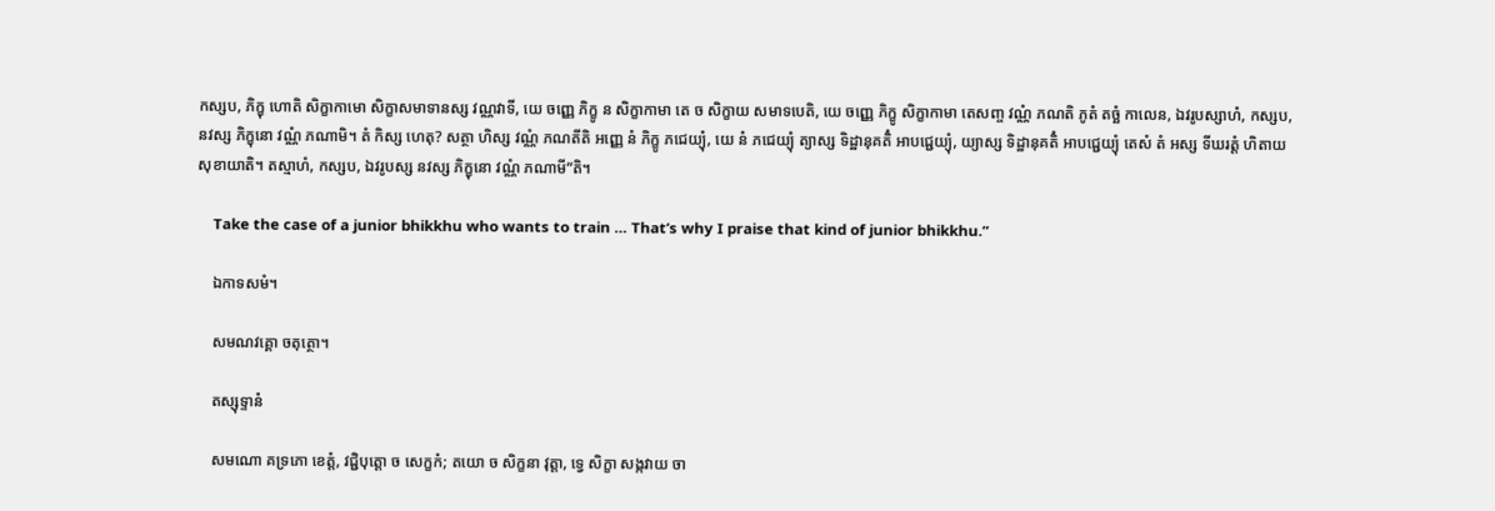កស្សប, ភិក្ខុ ហោតិ សិក្ខាកាមោ សិក្ខាសមាទានស្ស វណ្ណវាទី, យេ ចញ្ញេ ភិក្ខូ ន សិក្ខាកាមា តេ ច សិក្ខាយ សមាទបេតិ, យេ ចញ្ញេ ភិក្ខូ សិក្ខាកាមា តេសញ្ច វណ្ណំ ភណតិ ភូតំ តច្ឆំ កាលេន, ឯវរូបស្សាហំ, កស្សប, នវស្ស ភិក្ខុនោ វណ្ណំ ភណាមិ។ តំ កិស្ស ហេតុ? សត្ថា ហិស្ស វណ្ណំ ភណតីតិ អញ្ញេ នំ ភិក្ខូ ភជេយ្យុំ, យេ នំ ភជេយ្យុំ ត្យាស្ស ទិដ្ឋានុគតិំ អាបជ្ជេយ្យុំ, យ្យាស្ស ទិដ្ឋានុគតិំ អាបជ្ជេយ្យុំ តេសំ តំ អស្ស ទីឃរត្តំ ហិតាយ សុខាយាតិ។ តស្មាហំ, កស្សប, ឯវរូបស្ស នវស្ស ភិក្ខុនោ វណ្ណំ ភណាមី”តិ។

    Take the case of a junior bhikkhu who wants to train … That’s why I praise that kind of junior bhikkhu.”

    ឯកាទសមំ។

    សមណវគ្គោ ចតុត្ថោ។

    តស្សុទ្ទានំ

    សមណោ គទ្រភោ ខេត្តំ, វជ្ជិបុត្តោ ច សេក្ខកំ; តយោ ច សិក្ខនា វុត្តា, ទ្វេ សិក្ខា សង្កវាយ ចា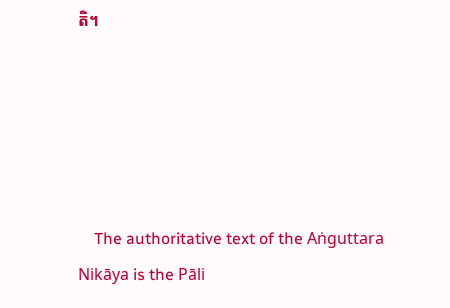តិ។





    The authoritative text of the Aṅguttara Nikāya is the Pāli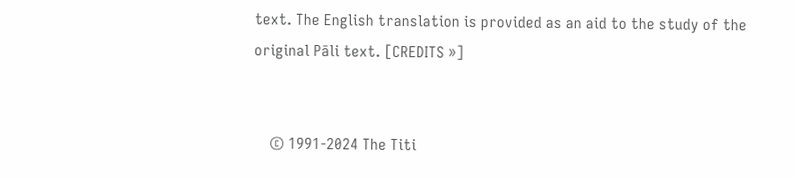text. The English translation is provided as an aid to the study of the original Pāli text. [CREDITS »]


    © 1991-2024 The Titi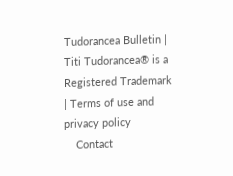Tudorancea Bulletin | Titi Tudorancea® is a Registered Trademark | Terms of use and privacy policy
    Contact